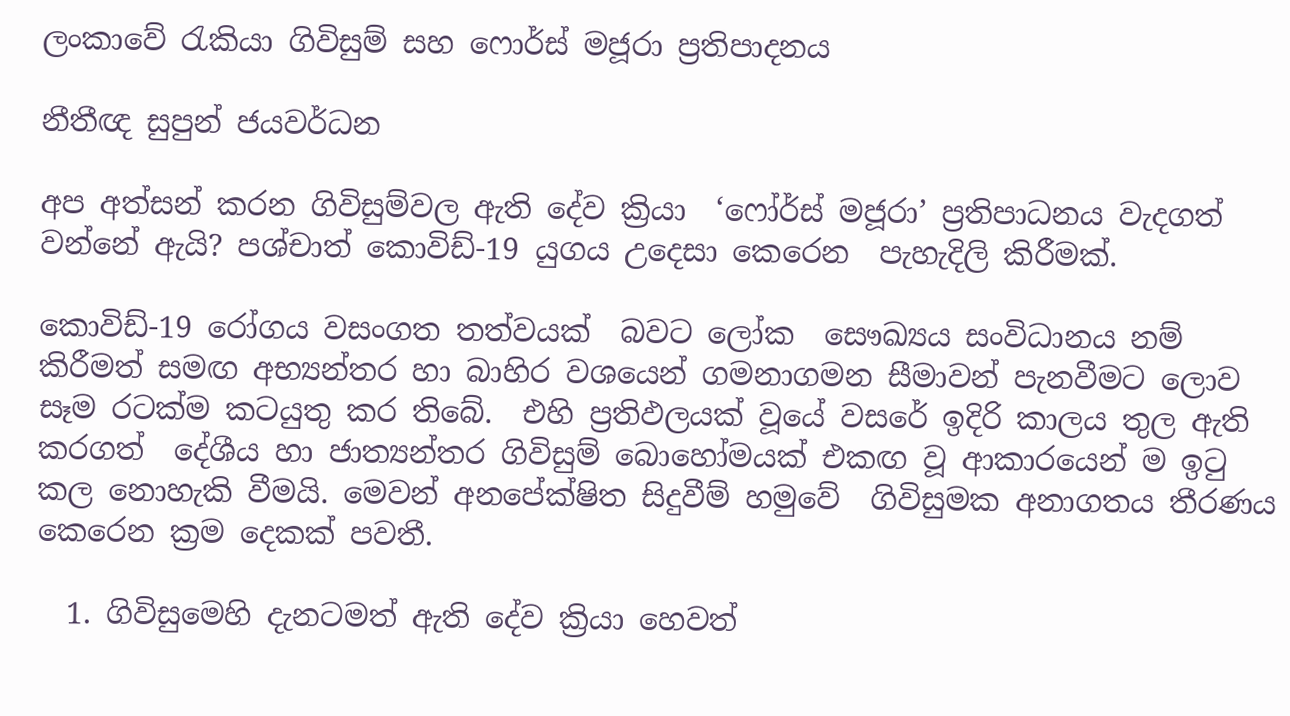ලංකාවේ රැකියා ගිවිසුම් සහ ෆොර්ස් මජූරා ප්‍රතිපාදනය

නීතීඥ සුපුන් ජයවර්ධන

අප අත්සන් කරන ගිවිසුම්වල ඇති දේව ක්‍රියා  ‘ෆෝර්ස් මජූරා’ ප්‍රතිපාධනය වැදගත් වන්නේ ඇයි? පශ්චාත් කොවිඩ්-19 යුගය උදෙසා කෙරෙන  පැහැදිලි කිරීමක්.

කොවිඩ්-19 රෝගය වසංගත තත්වයක්  බවට ලෝක  සෞඛ්‍යය සංවිධානය නම් කිරීමත් සමඟ අභ්‍යන්තර හා බාහිර වශයෙන් ගමනාගමන සීමාවන් පැනවීමට ලොව සෑම රටක්ම කටයුතු කර තිබේ.  එහි ප්‍රතිඵලයක් වූයේ වසරේ ඉදිරි කාලය තුල ඇති කරගත්  දේශීය හා ජාත්‍යන්තර ගිවිසුම් බොහෝමයක් එකඟ වූ ආකාරයෙන් ම ඉටු කල නොහැකි වීමයි. මෙවන් අනපේක්ෂිත සිදුවීම් හමුවේ  ගිවිසුමක අනාගතය තීරණය කෙරෙන ක්‍රම දෙකක් පවතී.

  1. ගිවිසුමෙහි දැනටමත් ඇති දේව ක්‍රියා හෙවත්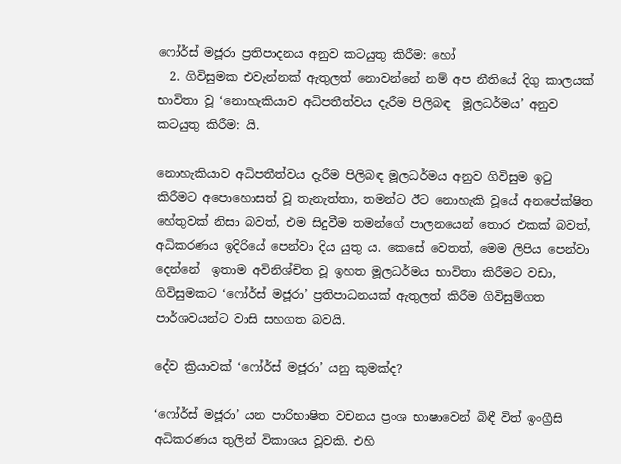ෆෝර්ස් මජූරා ප්‍රතිපාදනය අනුව කටයුතු කිරීම: හෝ
  2. ගිවිසුමක එවැන්නක් ඇතුලත් නොවන්නේ නම් අප නීතියේ දිගු කාලයක් භාවිතා වූ ‘නොහැකියාව අධිපතීත්වය දැරීම පිලිබඳ  මූලධර්මය’ අනුව කටයුතු කිරීම: යි.

නොහැකියාව අධිපතීත්වය දැරීම පිලිබඳ මූලධර්මය අනුව ගිවිසුම ඉටු කිරීමට අපොහොසත් වූ තැනැත්තා, තමන්ට ඊට නොහැකි වූයේ අනපේක්ෂිත හේතුවක් නිසා බවත්, එම සිදුවීම තමන්ගේ පාලනයෙන් තොර එකක් බවත්, අධිකරණය ඉදිරියේ පෙන්වා දිය යුතු ය. කෙසේ වෙතත්, මෙම ලිපිය පෙන්වා දෙන්නේ  ඉතාම අවිනිශ්චිත වූ ඉහත මූලධර්මය භාවිතා කිරීමට වඩා, ගිවිසුමකට ‘ෆෝර්ස් මජූරා’ ප්‍රතිපාධනයක් ඇතුලත් කිරීම ගිවිසුම්ගත පාර්ශවයන්ට වාසි සහගත බවයි.

දේව ක්‍රියාවක් ‘ෆෝර්ස් මජූරා’ යනු කුමක්ද?

‘ෆෝර්ස් මජූරා’ යන පාරිභාෂිත වචනය ප්‍රංශ භාෂාවෙන් බිඳී විත් ඉංග්‍රීසි අධිකරණය තුලින් විකාශය වූවකි. එහි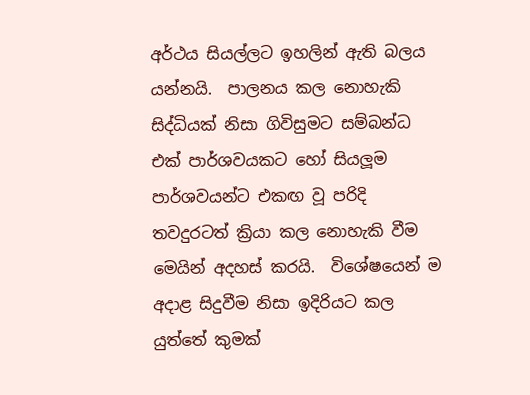අර්ථය සියල්ලට ඉහලින් ඇති බලය යන්නයි.  පාලනය කල නොහැකි සිද්ධියක් නිසා ගිවිසුමට සම්බන්ධ  එක් පාර්ශවයකට හෝ සියලූම පාර්ශවයන්ට එකඟ වූ පරිදි තවදුරටත් ක්‍රියා කල නොහැකි වීම මෙයින් අදහස් කරයි.  විශේෂයෙන් ම අදාළ සිදුවීම නිසා ඉදිරියට කල යුත්තේ කුමක්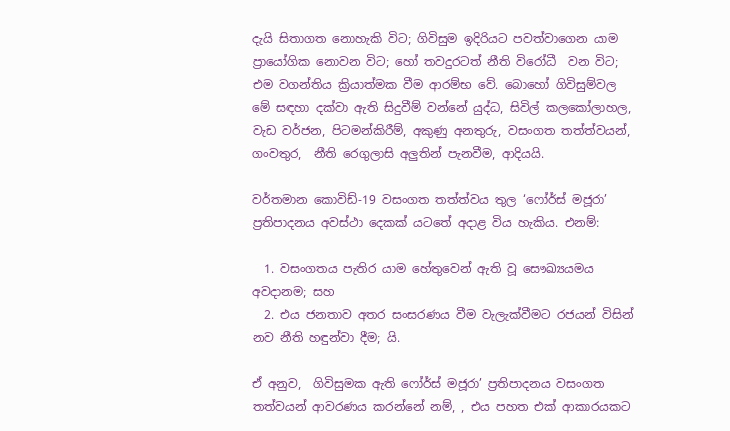දැයි සිතාගත නොහැකි විට; ගිවිසුම ඉදිරියට පවත්වාගෙන යාම ප්‍රායෝගික නොවන විට; හෝ තවදුරටත් නීති විරෝධී  වන විට; එම වගන්තිය ක්‍රියාත්මක වීම ආරම්භ වේ. බොහෝ ගිවිසුම්වල මේ සඳහා දක්වා ඇති සිදුවීම් වන්නේ යුද්ධ, සිවිල් කලකෝලාහල, වැඩ වර්ජන, පිටමන්කිරීම්, අකුණු අනතුරු, වසංගත තත්ත්වයන්, ගංවතුර,  නීති රෙගුලාසි අලුතින් පැනවීම, ආදියයි.

වර්තමාන කොවිඩ්-19 වසංගත තත්ත්වය තුල ‘ෆෝර්ස් මජූරා’ ප්‍රතිපාදනය අවස්ථා දෙකක් යටතේ අදාළ විය හැකිය. එනම්:

  1. වසංගතය පැතිර යාම හේතුවෙන් ඇති වූ සෞඛ්‍යයමය අවදානම; සහ
  2. එය ජනතාව අතර සංසරණය වීම වැලැක්වීමට රජයන් විසින් නව නීති හඳුන්වා දීම; යි.

ඒ අනුව,  ගිවිසුමක ඇති ෆෝර්ස් මජූරා’ ප්‍රතිපාදනය වසංගත තත්වයන් ආවරණය කරන්නේ නම්, , එය පහත එක් ආකාරයකට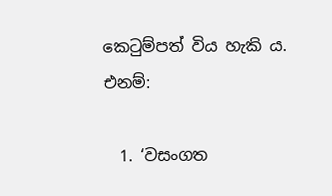කෙටුම්පත් විය හැකි ය. එනම්:

  1. ‘වසංගත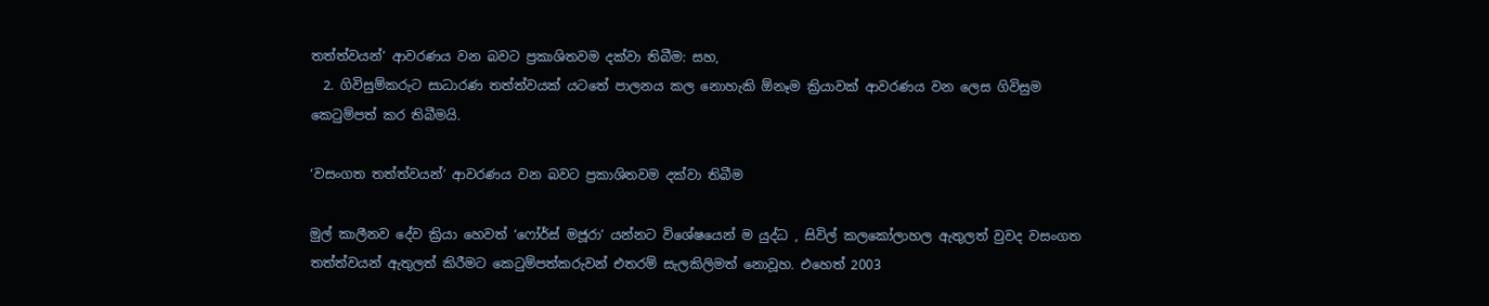තත්ත්වයන්’ ආවරණය වන බවට ප්‍රකාශිතවම දක්වා තිබීම: සහ,
  2. ගිවිසුම්කරුට සාධාරණ තත්ත්වයක් යටතේ පාලනය කල නොහැකි ඕනෑම ක්‍රියාවක් ආවරණය වන ලෙස ගිවිසුම කෙටුම්පත් කර තිබීමයි.

‘වසංගත තත්ත්වයන්’ ආවරණය වන බවට ප්‍රකාශිතවම දක්වා තිබීම

මුල් කාලීනව දේව ක්‍රියා හෙවත් ‘ෆෝර්ස් මජූරා’ යන්නට විශේෂයෙන් ම යුද්ධ , සිවිල් කලකෝලාහල ඇතුලත් වුවද වසංගත තත්ත්වයන් ඇතුලත් කිරීමට කෙටුම්පත්කරුවන් එතරම් සැලකිලිමත් නොවූහ. එහෙත් 2003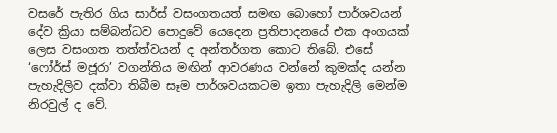වසරේ පැතිර ගිය සාර්ස් වසංගතයත් සමඟ බොහෝ පාර්ශවයන් දේව ක්‍රියා සම්බන්ධව පොදුවේ යෙදෙන ප්‍රතිපාදනයේ එක අංගයක් ලෙස වසංගත තත්ත්වයන් ද අන්තර්ගත කොට තිබේ. එසේ ‘ෆෝර්ස් මජූරා’ වගන්තිය මඟින් ආවරණය වන්නේ කුමක්ද යන්න පැහැදිලිව දක්වා තිබීම සෑම පාර්ශවයකටම ඉතා පැහැදිලි මෙන්ම නිරවුල් ද වේ.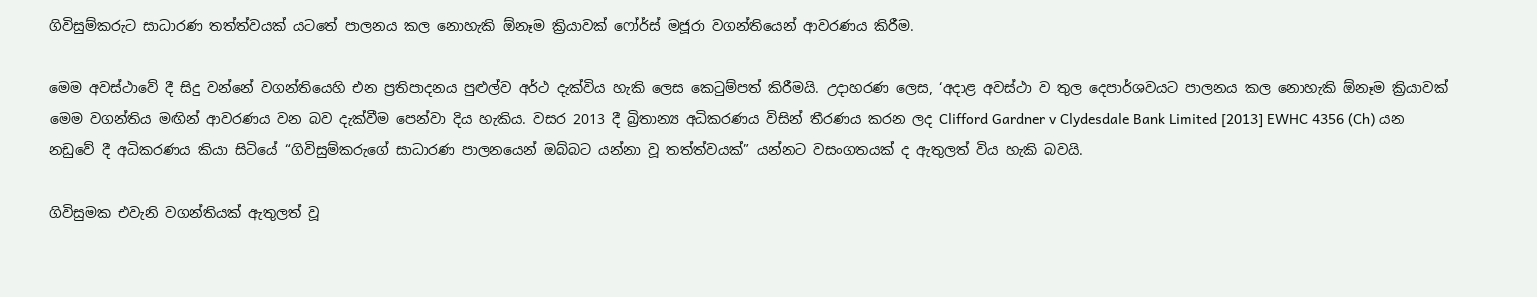ගිවිසුම්කරුට සාධාරණ තත්ත්වයක් යටතේ පාලනය කල නොහැකි ඕනෑම ක්‍රියාවක් ෆෝර්ස් මජූරා වගන්තියෙන් ආවරණය කිරීම.

මෙම අවස්ථාවේ දී සිදු වන්නේ වගන්තියෙහි එන ප්‍රතිපාදනය පුළුල්ව අර්ථ දැක්විය හැකි ලෙස කෙටුම්පත් කිරීමයි. උදාහරණ ලෙස, ‘අදාළ අවස්ථා ව තුල දෙපාර්ශවයට පාලනය කල නොහැකි ඕනෑම ක්‍රියාවක් මෙම වගන්තිය මඟින් ආවරණය වන බව දැක්වීම පෙන්වා දිය හැකිය. වසර 2013 දී බ්‍රිතාන්‍ය අධිකරණය විසින් තීරණය කරන ලද Clifford Gardner v Clydesdale Bank Limited [2013] EWHC 4356 (Ch) යන නඩුවේ දී අධිකරණය කියා සිටියේ “ගිවිසුම්කරුගේ සාධාරණ පාලනය‍ෙන් ඔබ්බට යන්නා වූ තත්ත්වයක්” යන්නට වසංගතයක් ද ඇතුලත් විය හැකි බවයි.

ගිවිසුමක එවැනි වගන්තියක් ඇතුලත් වූ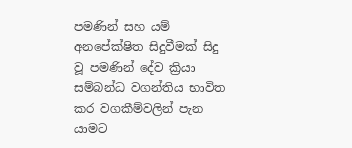පමණින් සහ යම් අනපේක්ෂිත සිදුවීමක් සිදු වූ පමණින් දේව ක්‍රියා සම්බන්ධ වගන්තිය භාවිත කර වගකීම්වලින් පැන යාමට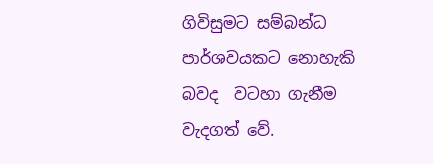ගිවිසුමට සම්බන්ධ පාර්ශවයකට නොහැකි බවද  වටහා ගැනීම වැදගත් වේ.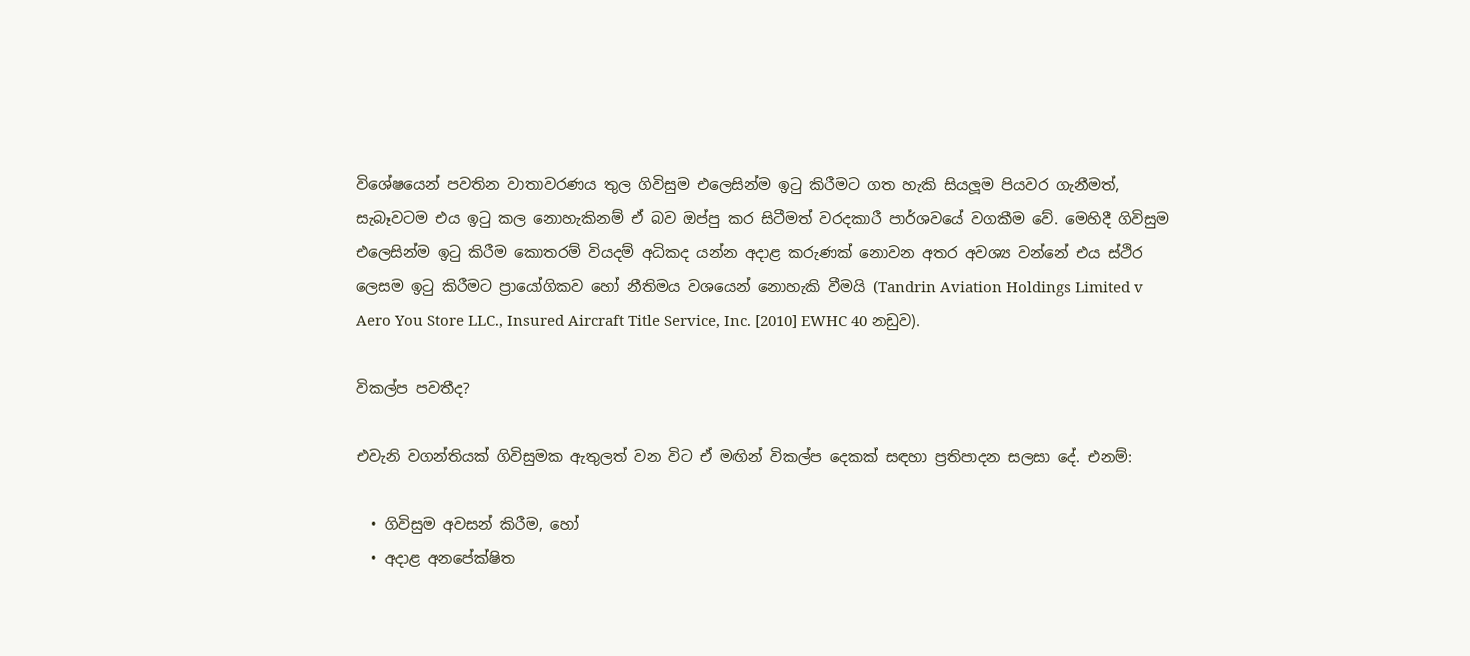විශේෂයෙන් පවතින වාතාවරණය තුල ගිවිසුම එලෙසින්ම ඉටු කිරීමට ගත හැකි සියලූම පියවර ගැනීමත්, සැබෑවටම එය ඉටු කල නොහැකිනම් ඒ බව ඔප්පු කර සිටීමත් වරදකාරී පාර්ශවයේ වගකීම වේ. මෙහිදී ගිවිසුම එලෙසින්ම ඉටු කිරීම කොතරම් වියදම් අධිකද යන්න අදාළ කරුණක් නොවන අතර අවශ්‍ය වන්නේ එය ස්ථිර ලෙසම ඉටු කිරීමට ප්‍රායෝගිකව හෝ නීතිමය වශයෙන් නොහැකි වීමයි (Tandrin Aviation Holdings Limited v Aero You Store LLC., Insured Aircraft Title Service, Inc. [2010] EWHC 40 නඩුව).

විකල්ප පවතීද?

එවැනි වගන්තියක් ගිවිසුමක ඇතුලත් වන විට ඒ මඟින් විකල්ප දෙකක් සඳහා ප්‍රතිපාදන සලසා දේ. එනම්:

  • ගිවිසුම අවසන් කිරීම, හෝ
  • අදාළ අනපේක්ෂිත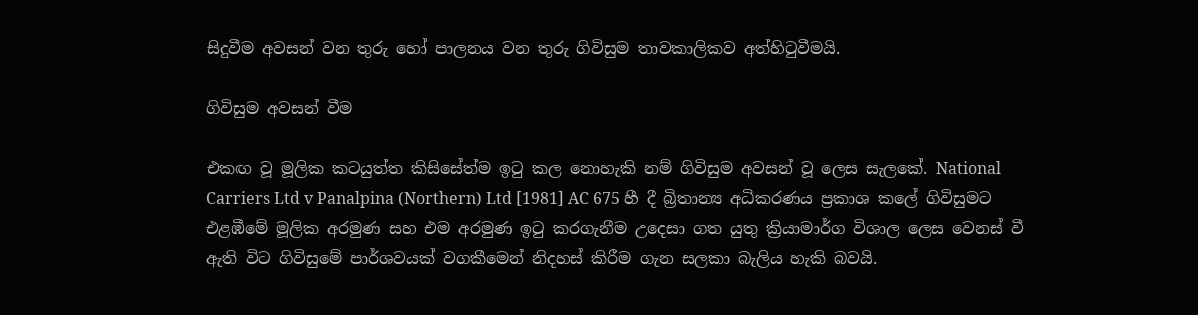සිදුවීම අවසන් වන තුරු හෝ පාලනය වන තුරු ගිවිසුම තාවකාලිකව අත්හිටුවීමයි.

ගිවිසුම අවසන් වීම

එකඟ වූ මූලික කටයුත්ත කිසිසේත්ම ඉටු කල නොහැකි නම් ගිවිසුම අවසන් වූ ලෙස සැලකේ. National Carriers Ltd v Panalpina (Northern) Ltd [1981] AC 675 හී දී බ්‍රිතාන්‍ය අධිකරණය ප්‍රකාශ කලේ ගිවිසුමට එළඹීමේ මූලික අරමුණ සහ එම අරමුණ ඉටු කරගැනීම උදෙසා ගත යුතු ක්‍රියාමාර්ග විශාල ලෙස වෙනස් වී ඇති විට ගිවිසුමේ පාර්ශවයක් වගකීමෙන් නිදහස් කිරීම ගැන සලකා බැලිය හැකි බවයි.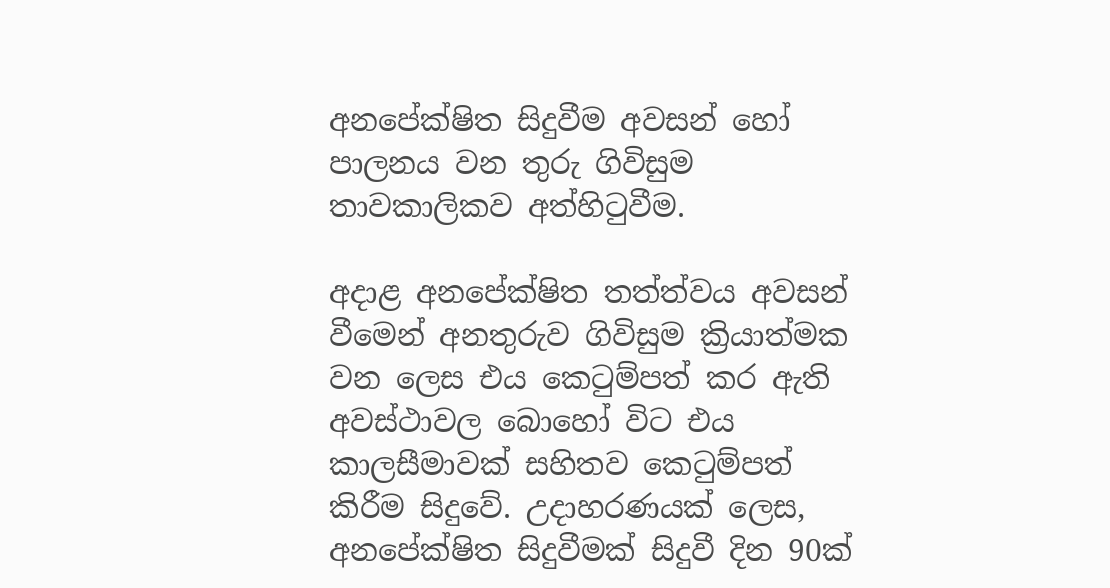අනපේක්ෂිත සිදුවීම අවසන් හෝ පාලනය වන තුරු ගිවිසුම තාවකාලිකව අත්හිටුවීම.

අදාළ අනපේක්ෂිත තත්ත්වය අවසන් වීමෙන් අනතුරුව ගිවිසුම ක්‍රියාත්මක වන ලෙස එය කෙටුම්පත් කර ඇති අවස්ථාවල බොහෝ විට එය කාලසීමාවක් සහිතව කෙටුම්පත් කිරීම සිදුවේ. උදාහරණයක් ලෙස, අනපේක්ෂිත සිදුවීමක් සිදුවී දින 90ක්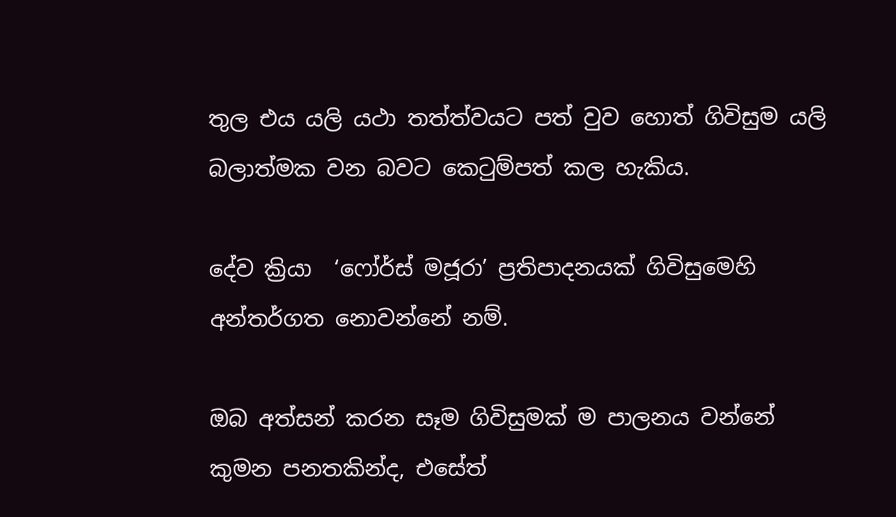තුල එය යලි යථා තත්ත්වයට පත් වුව හොත් ගිවිසුම යලි බලාත්මක වන බවට කෙටුම්පත් කල හැකිය.

දේව ක්‍රියා  ‘ෆෝර්ස් මජූරා’ ප්‍රතිපාදනයක් ගිවිසුමෙහි අන්තර්ගත නොවන්නේ නම්.

ඔබ අත්සන් කරන සෑම ගිවිසුමක් ම පාලනය වන්නේ කුමන පනතකින්ද, එසේත්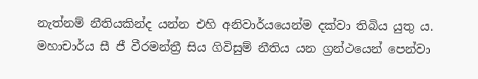නැත්නම් නීතියකින්ද යන්න එහි අනිවාර්යයෙන්ම දක්වා තිබිය යුතු ය. මහාචාර්ය සී ජී වීරමන්ත්‍රී සිය ගිවිසුම් නීතිය යන ග්‍රන්ථයෙන් පෙන්වා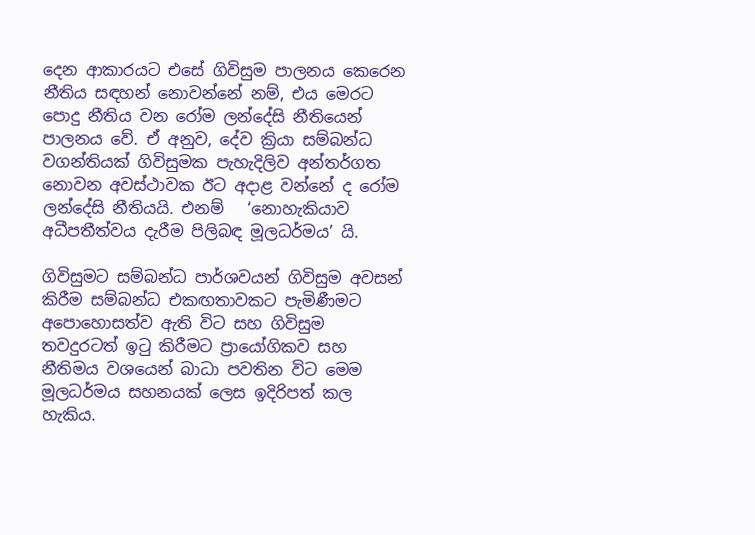දෙන ආකාරයට එසේ ගිවිසුම පාලනය කෙරෙන නීතිය සඳහන් නොවන්නේ නම්, එය මෙරට පොදු නීතිය වන රෝම ලන්දේසි නීතියෙන් පාලනය වේ. ඒ අනුව, දේව ක්‍රියා සම්බන්ධ වගන්තියක් ගිවිසුමක පැහැදිලිව අන්තර්ගත නොවන අවස්ථාවක ඊට අදාළ වන්නේ ද රෝම ලන්දේසි නීතියයි. එනම්   ‘නොහැකියාව අධීපතීත්වය දැරීම පිලිබඳ මූලධර්මය’ යි.

ගිවිසුමට සම්බන්ධ පාර්ශවයන් ගිවිසුම අවසන් කිරීම සම්බන්ධ එකඟතාවකට පැමිණීමට අපොහොසත්ව ඇති විට සහ ගිවිසුම තවදුරටත් ඉටු කිරීමට ප්‍රායෝගිකව සහ නීතිමය වශය‍ෙන් බාධා පවතින විට මෙම මූලධර්මය සහනයක් ලෙස ඉදිරිපත් කල හැකිය.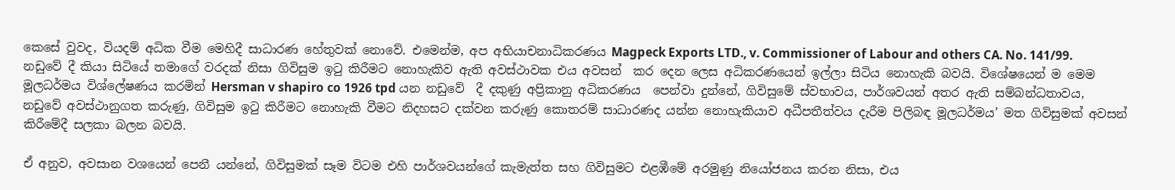කෙසේ වුවද, වියදම් අධික වීම මෙහිදී සාධාරණ හේතුවක් නොවේ. එමෙන්ම, අප අභියාචනාධිකරණය Magpeck Exports LTD., v. Commissioner of Labour and others CA. No. 141/99. නඩුවේ දී කියා සිටියේ තමාගේ වරදක් නිසා ගිවිසුම ඉටු කිරීමට නොහැකිව ඇති අවස්ථාවක එය අවසන්  කර දෙන ලෙස අධිකරණයෙන් ඉල්ලා සිටිය නොහැකි බවයි. විශේෂයෙන් ම මෙම මූලධර්මය විශ්ලේෂණය කරමින් Hersman v shapiro co 1926 tpd යන නඩුවේ  දී දකුණු අප්‍රිකානු අධිකරණය  පෙන්වා දුන්නේ, ගිවිසුමේ ස්වභාවය, පාර්ශවයන් අතර ඇති සම්බන්ධතාවය, නඩුවේ අවස්ථානුගත කරුණු, ගිවිසුම ඉටු කිරීමට නොහැකි වීමට නිදහසට දක්වන කරුණු කොතරම් සාධාරණද යන්න නොහැකියාව අධීපතීත්වය දැරීම පිලිබඳ මූලධර්මය’ මත ගිවිසුමක් අවසන් කිරීමේදී සලකා බලන බවයි.

ඒ අනුව, අවසාන වශයෙන් පෙනී යන්නේ, ගිවිසුමක් සෑම විටම එහි පාර්ශවයන්ගේ කැමැත්ත සහ ගිවිසුමට එළඹීමේ අරමුණු නියෝජනය කරන නිසා, එය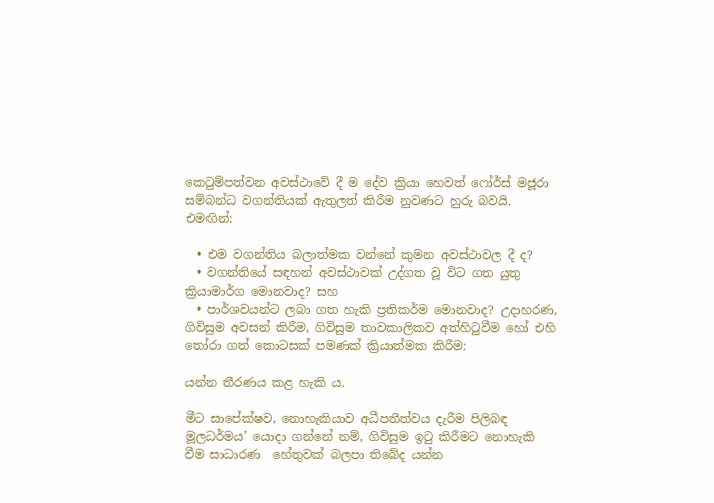කෙටුම්පත්වන අවස්ථාවේ දී ම දේව ක්‍රියා හෙවත් ෆෝර්ස් මජූරා සම්බන්ධ වගන්තියක් ඇතුලත් කිරීම නුවණට හුරු බවයි. එමඟින්:

  • එම වගන්තිය බලාත්මක වන්නේ කුමන අවස්ථාවල දී ද?
  • වගන්තියේ සඳහන් අවස්ථාවක් උද්ගත වූ විට ගත යුතු ක්‍රියාමාර්ග මොනවාද? සහ
  • පාර්ශවයන්ට ලබා ගත හැකි ප්‍රතිකර්ම මොනවාද? උදාහරණ, ගිවිසුම අවසන් කිරීම, ගිවිසුම තාවකාලිකව අත්හිටුවීම හෝ එහි තෝරා ගත් කොටසක් පමණක් ක්‍රියාත්මක කිරීම:

යන්න තීරණය කළ හැකි ය.

මීට සාපේක්ෂව, නොහැකියාව අධීපතීත්වය දැරීම පිලිබඳ මූලධර්මය’ යොදා ගන්නේ නම්, ගිවිසුම ඉටු කිරීමට නොහැකි වීම සාධාරණ  හේතුවක් බලපා තිබේද යන්න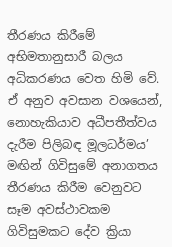තීරණය කිරීමේ අභිමතානුසාරී බලය අධිකරණය වෙත හිමි වේ. ඒ අනුව අවසාන වශයෙන්, නොහැකියාව අධීපතීත්වය දැරීම පිලිබඳ මූලධර්මය’ මඟින් ගිවිසුමේ අනාගතය තීරණය කිරීම වෙනුවට සෑම අවස්ථාවකම ගිවිසුමකට දේව ක්‍රියා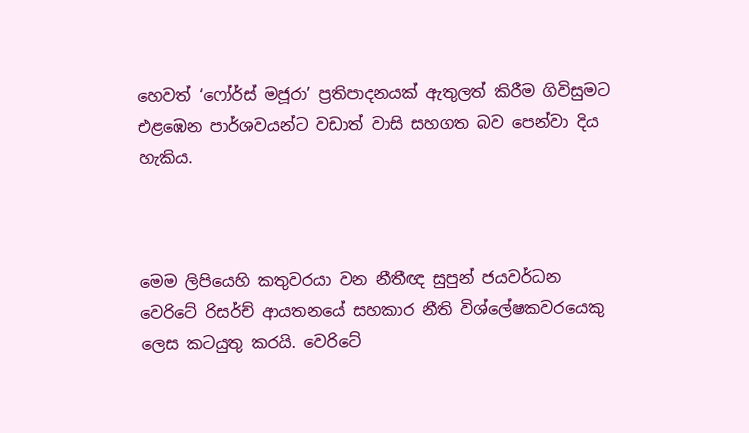හෙවත් ‘ෆෝර්ස් මජූරා’ ප්‍රතිපාදනයක් ඇතුලත් කිරීම ගිවිසුමට එළඹෙන පාර්ශවයන්ට වඩාත් වාසි සහගත බව පෙන්වා දිය හැකිය.



ම‍ෙම ලිපියෙහි කතුවරයා වන නීතීඥ සුපුන් ජයවර්ධන වෙරිටේ රිසර්ච් ආයතනයේ සහකාර නීති විශ්ලේෂකවරයෙකු ලෙස කටයුතු කරයි. වෙරිටේ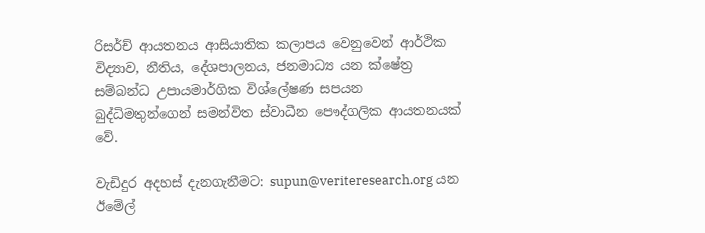රිසර්ච් ආයතනය ආසියාතික කලාපය වෙනුවෙන් ආර්ථික විද්‍යාව, නීතිය, දේශපාලනය, ජනමාධ්‍ය යන ක්ෂේත්‍ර සම්බන්ධ උපායමාර්ගික විශ්ලේෂණ සපයන බුද්ධිමතුන්ගෙන් සමන්විත ස්වාධීන පෞද්ගලික ආයතනයක් වේ.

වැඩිදුර අදහස් දැනගැනීමට: supun@veriteresearch.org යන ඊමේල්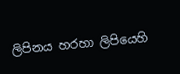ලිපිනය හරහා ලිපියෙහි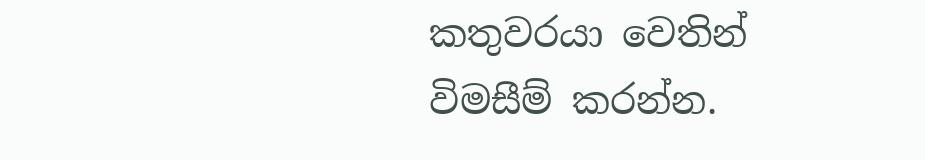කතුවරයා වෙතින් විමසීම් කරන්න.